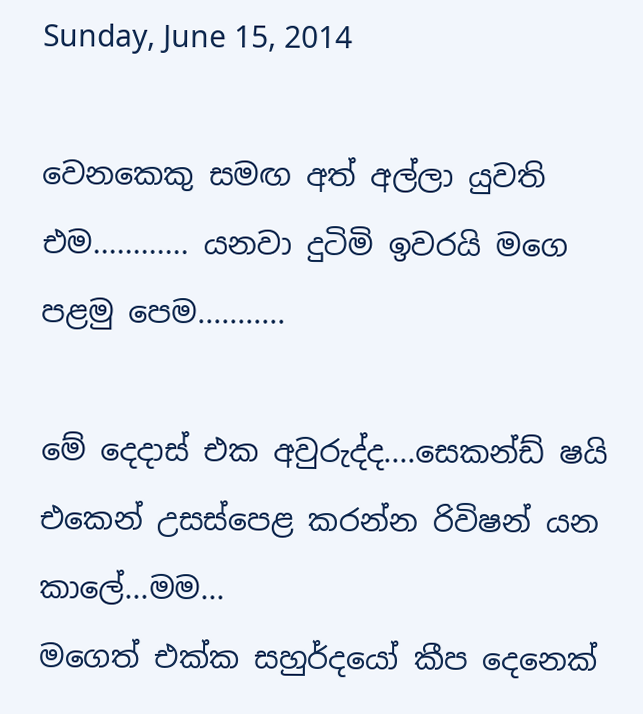Sunday, June 15, 2014

වෙනකෙකු සමඟ අත් අල්ලා යුවති එම............ යනවා දුටිමි ඉවරයි මගෙ පළමු පෙම...........

මේ දෙදාස් එක අවුරුද්ද....සෙකන්ඩ් ෂයි එකෙන් උසස්පෙළ කරන්න රිවිෂන් යන කාලේ...මම...
මගෙත් එක්ක සහුර්දයෝ කීප දෙනෙක්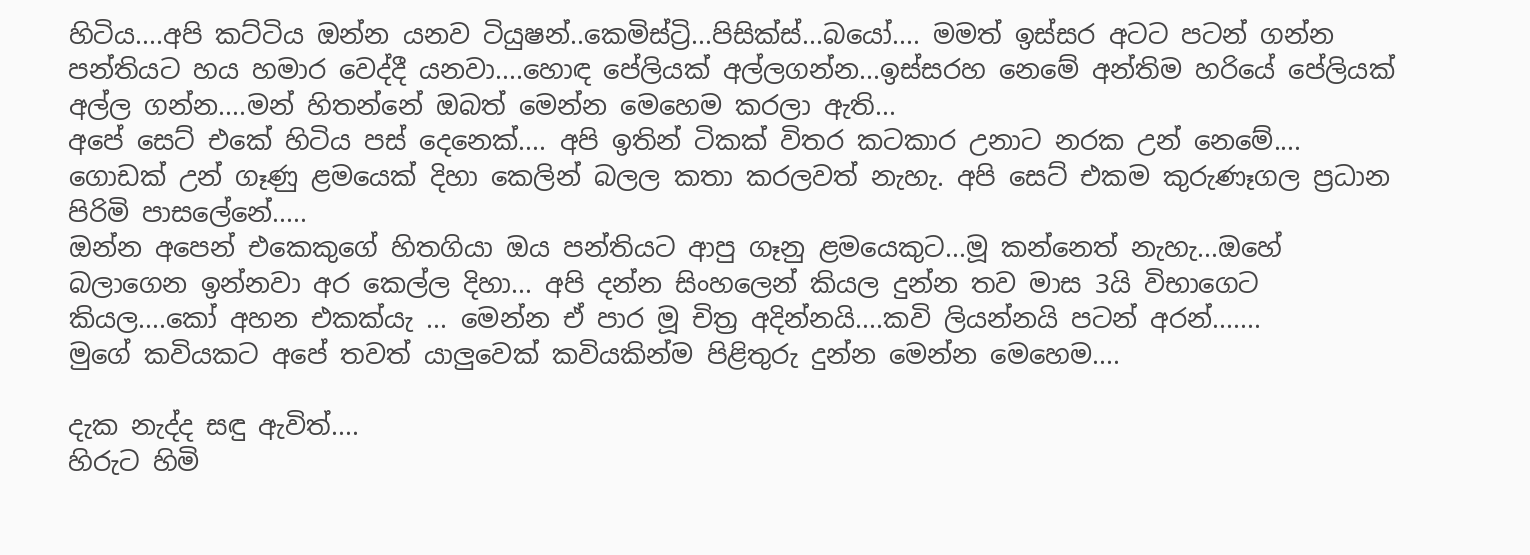හිටිය....අපි කට්ටිය ඔන්න යනව ටියුෂන්..කෙමිස්ට්‍රි...පිසික්ස්...බයෝ.... මමත් ඉස්සර අටට පටන් ගන්න පන්තියට හය හමාර වෙද්දී යනවා....හොඳ පේලියක් අල්ලගන්න...ඉස්සරහ නෙමේ අන්තිම හරියේ පේලියක් අල්ල ගන්න....මන් හිතන්නේ ඔබත් මෙන්න මෙහෙම කරලා ඇති...
අපේ සෙට් එකේ හිටිය පස් දෙනෙක්.... අපි ඉතින් ටිකක් විතර කටකාර උනාට නරක උන් නෙමේ.... ගොඩක් උන් ගෑණු ළමයෙක් දිහා කෙලින් බලල කතා කරලවත් නැහැ. අපි සෙට් එකම කුරුණෑගල ප්‍රධාන පිරිමි පාසලේනේ.....
ඔන්න අපෙන් එකෙකුගේ හිතගියා ඔය පන්තියට ආපු ගෑනු ළමයෙකුට...මූ කන්නෙත් නැහැ...ඔහේ බලාගෙන ඉන්නවා අර කෙල්ල දිහා... අපි දන්න සිංහලෙන් කියල දුන්න තව මාස 3යි විභාගෙට කියල....කෝ අහන එකක්යැ ... මෙන්න ඒ පාර මූ චිත්‍ර අදින්නයි....කවි ලියන්නයි පටන් අරන්.......
මුගේ කවියකට අපේ තවත් යාලුවෙක් කවියකින්ම පිළිතුරු දුන්න මෙන්න මෙහෙම....

දැක නැද්ද සඳු ඇවිත්....
හිරුට හිමි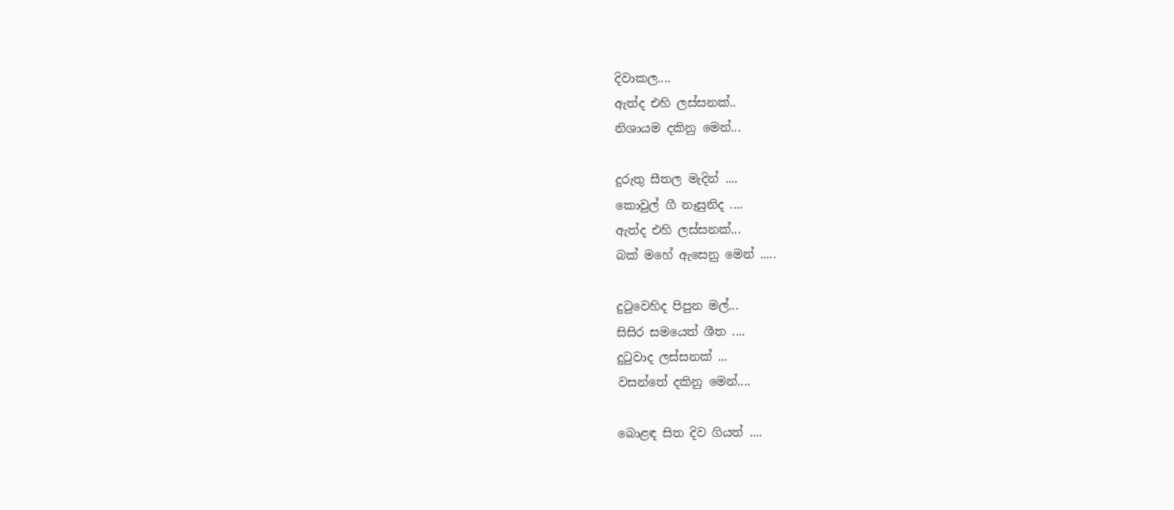දිවාකල....
ඇත්ද එහි ලස්සනක්..
නිශායම දකිනු මෙන්...

දුරුතු සීතල මැදින් ....
කොවුල් ගී නෑසුනිද ....
ඇත්ද එහි ලස්සනක්...
බක් මහේ ඇසෙනු මෙන් .....

දුටුවෙහිද පිපුන මල්...
සිසිර සමයෙත් ශීත ....
දුටුවාද ලස්සනක් ...
වසන්තේ දකිනු මෙන්....

බොළඳ සිත දිව ගියත් ....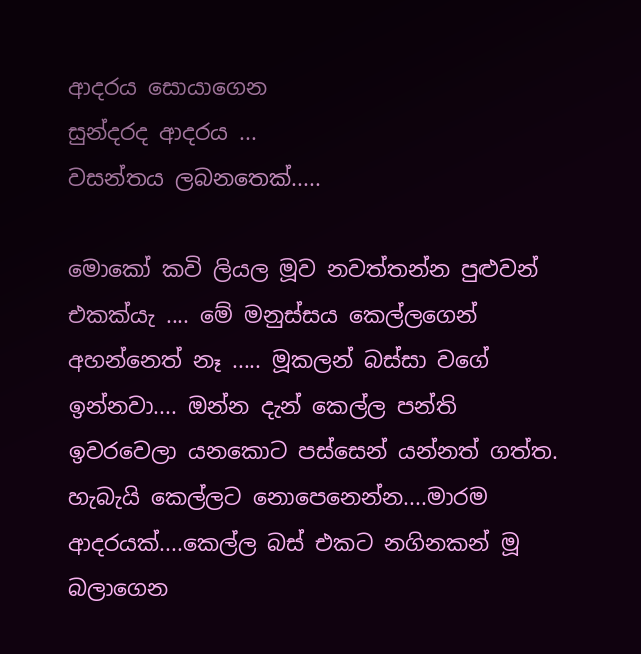ආදරය සොයාගෙන
සුන්දරද ආදරය ...
වසන්තය ලබනතෙක්.....

මොකෝ කවි ලියල මූව නවත්තන්න පුළුවන් එකක්යැ .... මේ මනුස්සය කෙල්ලගෙන් අහන්නෙත් නෑ ..... මූකලන් බස්සා වගේ ඉන්නවා.... ඔන්න දැන් කෙල්ල පන්ති ඉවරවෙලා යනකොට පස්සෙන් යන්නත් ගත්ත. හැබැයි කෙල්ලට නොපෙනෙන්න....මාරම ආදරයක්....කෙල්ල බස් එකට නගිනකන් මූ බලාගෙන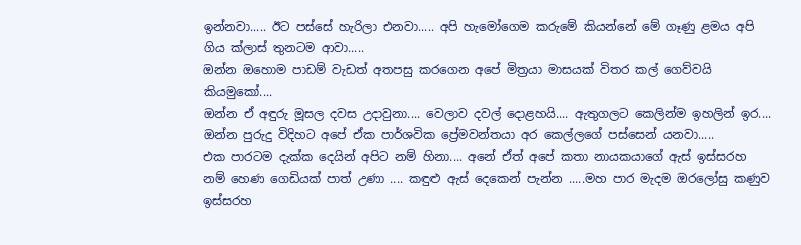ඉන්නවා..... ඊට පස්සේ හැරිලා එනවා..... අපි හැමෝගෙම කරුමේ කියන්නේ මේ ගෑණු ළමය අපි ගිය ක්ලාස් තුනටම ආවා.....
ඔන්න ඔහොම පාඩම් වැඩත් අතපසු කරගෙන අපේ මිත්‍රයා මාසයක් විතර කල් ගෙව්වයි කියමුකෝ....
ඔන්න ඒ අඳුරු මූසල දවස උදාවුනා.... වෙලාව දවල් දොළහයි.... ඇතුගලට කෙලින්ම ඉහලින් ඉර.... ඔන්න පුරුදු විදිහට අපේ ඒක පාර්ශවික ප්‍රේමවන්තයා අර කෙල්ලගේ පස්සෙන් යනවා.....
එක පාරටම දැක්ක දෙයින් අපිට නම් හිනා.... අනේ ඒත් අපේ කතා නායකයාගේ ඇස් ඉස්සරහ නම් හෙණ ගෙඩියක් පාත් උණා .... කඳුළු ඇස් දෙකෙන් පැන්න .....මහ පාර මැදම ඔරලෝසු කණුව ඉස්සරහ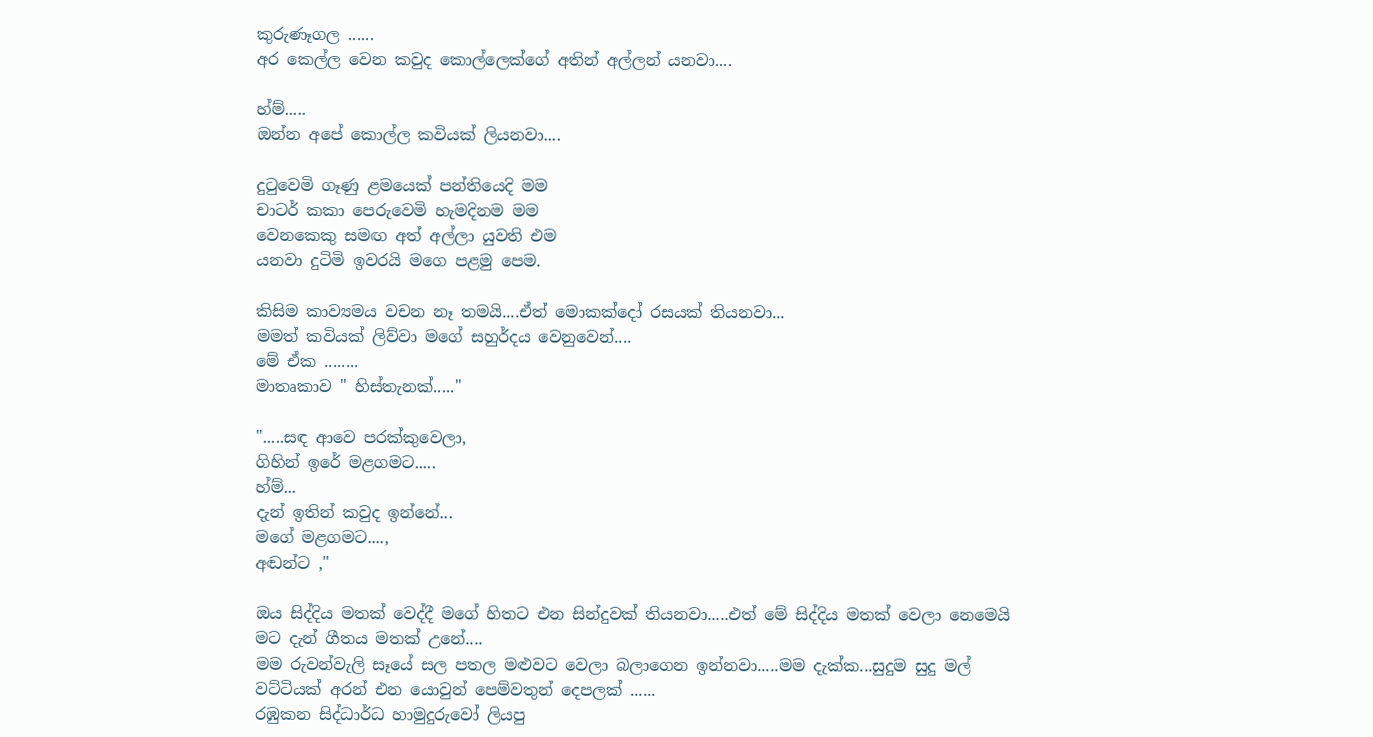කුරුණෑගල ......
අර කෙල්ල වෙන කවුද කොල්ලෙක්ගේ අතින් අල්ලන් යනවා....

හ්ම්.....
ඔන්න අපේ කොල්ල කවියක් ලියනවා....

දුටුවෙමි ගෑණු ළමයෙක් පන්තියෙදි මම
චාටර් කකා පෙරුවෙමි හැමදිනම මම
වෙනකෙකු සමඟ අත් අල්ලා යුවති එම
යනවා දුටිමි ඉවරයි මගෙ පළමු පෙම.

කිසිම කාව්‍යමය වචන නෑ තමයි....ඒත් මොකක්දෝ රසයක් තියනවා...
මමත් කවියක් ලිව්වා මගේ සහුර්දය වෙනුවෙන්....
මේ ඒක ........
මාතෘකාව " හිස්තැනක්....."

".....සඳ ආවෙ පරක්කුවෙලා,
ගිහින් ඉරේ මළගමට.....
හ්ම්...
දැන් ඉතින් කවුද ඉන්නේ...
මගේ මළගමට....,
අඬන්ට ,"

ඔය සිද්දිය මතක් වෙද්දී මගේ හිතට එන සින්දුවක් තියනවා.....එත් මේ සිද්දිය මතක් වෙලා නෙමෙයි මට දැන් ගීතය මතක් උනේ....
මම රුවන්වැලි සෑයේ සල පතල මළුවට වෙලා බලාගෙන ඉන්නවා.....මම දැක්ක...සුදුම සුදු මල් වට්ටියක් අරන් එන යොවුන් පෙම්වතුන් දෙපලක් ......
රඹුකන සිද්ධාර්ධ හාමුදුරුවෝ ලියපු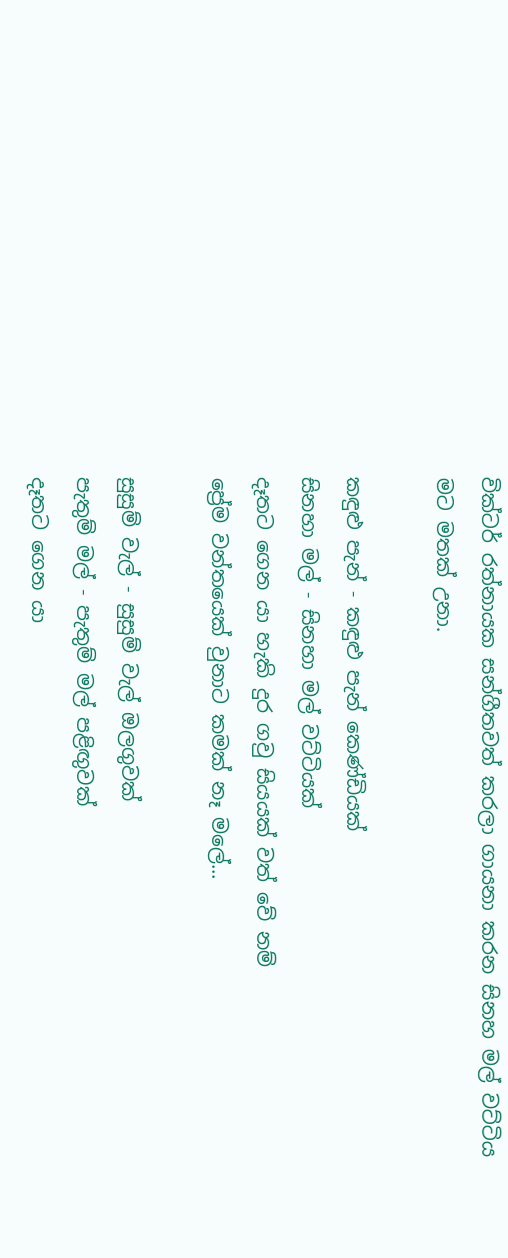වික්ටර් රත්නායක සන්ගීතවත් කරලා ගායනා කරන සිනහ මල් වට්ටිය මට මතක් උනා.

කඳුළු පැන් - කඳුළු පැන් කෙණ්ඩියක්
සිනහා මල් - සිනහා මල් වට්ටියක්
දෑතට ගෙන යා හැකි දුර ගවු සියයක් වත් වේ නම්
ප්‍රේම වන්තයෙක් වුනාට කමක් නෑ මලේ...

සුසුම් වැල් - සුසුම් වැල් ඔලගුවක්
පැතුම් මල් - පැතුම් මල් පළිඟුවක්
දෑතට ගෙන යා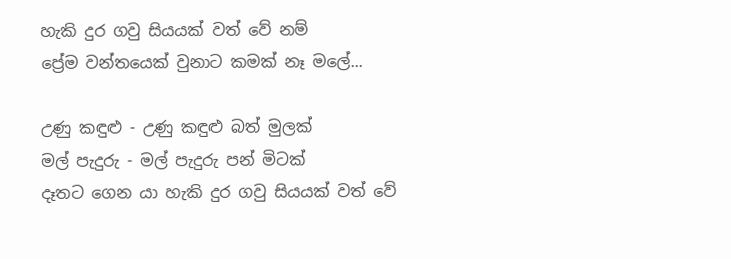හැකි දුර ගවු සියයක් වත් වේ නම්
ප්‍රේම වන්තයෙක් වුනාට කමක් නෑ මලේ...

උණු කඳුළු - උණු කඳුළු බත් මුලක්
මල් පැදුරු - මල් පැදුරු පන් මිටක්
දෑතට ගෙන යා හැකි දුර ගවු සියයක් වත් වේ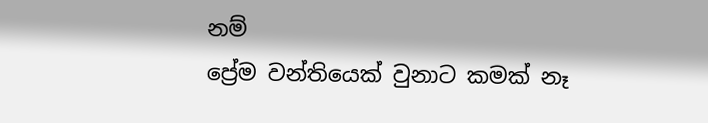නම්
ප්‍රේම වන්තියෙක් වුනාට කමක් නෑ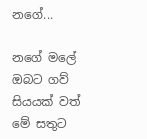නගේ...

නගේ මලේ ඔබට ගව් සියයක් වත් මේ සතුට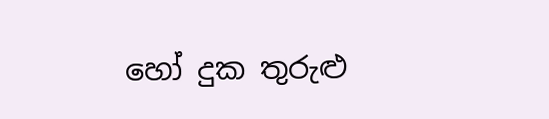හෝ දුක තුරුළු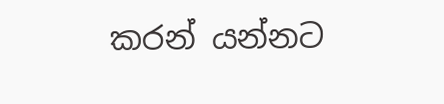කරන් යන්නට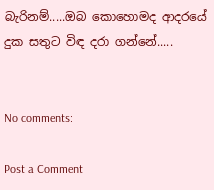බැරිනම්.....ඔබ කොහොමද ආදරයේ දුක සතුට විඳ දරා ගන්නේ.....


No comments:

Post a Comment